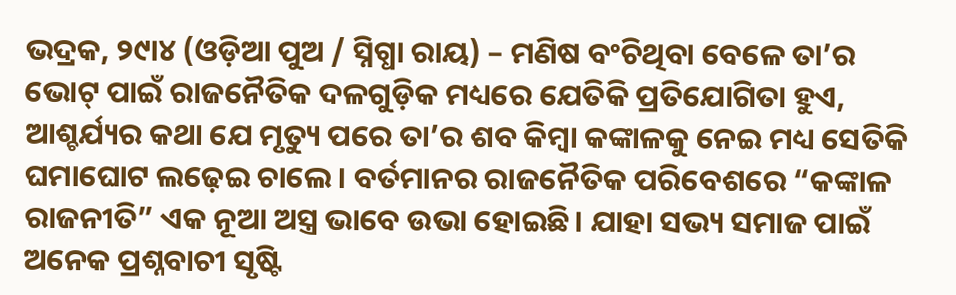ଭଦ୍ରକ, ୨୯ା୪ (ଓଡ଼ିଆ ପୁଅ / ସ୍ନିଗ୍ଧା ରାୟ) – ମଣିଷ ବଂଚିଥିବା ବେଳେ ତା’ର ଭୋଟ୍ ପାଇଁ ରାଜନୈତିକ ଦଳଗୁଡ଼ିକ ମଧ୍ୟରେ ଯେତିକି ପ୍ରତିଯୋଗିତା ହୁଏ, ଆଶ୍ଚର୍ଯ୍ୟର କଥା ଯେ ମୃତ୍ୟୁ ପରେ ତା’ର ଶବ କିମ୍ବା କଙ୍କାଳକୁ ନେଇ ମଧ୍ୟ ସେତିକି ଘମାଘୋଟ ଲଢ଼େଇ ଚାଲେ। ବର୍ତମାନର ରାଜନୈତିକ ପରିବେଶରେ “କଙ୍କାଳ ରାଜନୀତି” ଏକ ନୂଆ ଅସ୍ତ୍ର ଭାବେ ଉଭା ହୋଇଛି। ଯାହା ସଭ୍ୟ ସମାଜ ପାଇଁ ଅନେକ ପ୍ରଶ୍ନବାଚୀ ସୃଷ୍ଟି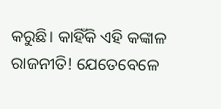କରୁଛି। କାହିଁକି ଏହି କଙ୍କାଳ ରାଜନୀତି! ଯେତେବେଳେ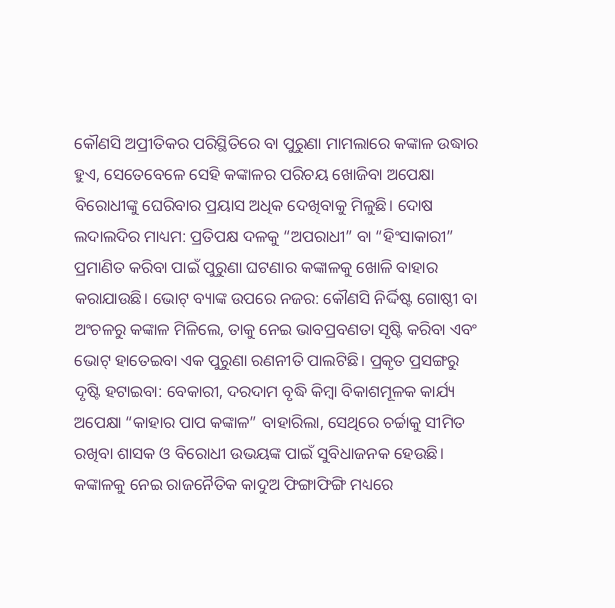କୌଣସି ଅପ୍ରୀତିକର ପରିସ୍ଥିତିରେ ବା ପୁରୁଣା ମାମଲାରେ କଙ୍କାଳ ଉଦ୍ଧାର ହୁଏ, ସେତେବେଳେ ସେହି କଙ୍କାଳର ପରିଚୟ ଖୋଜିବା ଅପେକ୍ଷା ବିରୋଧୀଙ୍କୁ ଘେରିବାର ପ୍ରୟାସ ଅଧିକ ଦେଖିବାକୁ ମିଳୁଛି। ଦୋଷ ଲଦାଲଦିର ମାଧ୍ୟମ: ପ୍ରତିପକ୍ଷ ଦଳକୁ “ଅପରାଧୀ” ବା “ହିଂସାକାରୀ” ପ୍ରମାଣିତ କରିବା ପାଇଁ ପୁରୁଣା ଘଟଣାର କଙ୍କାଳକୁ ଖୋଳି ବାହାର କରାଯାଉଛି। ଭୋଟ୍ ବ୍ୟାଙ୍କ ଉପରେ ନଜର: କୌଣସି ନିର୍ଦ୍ଦିଷ୍ଟ ଗୋଷ୍ଠୀ ବା ଅଂଚଳରୁ କଙ୍କାଳ ମିଳିଲେ, ତାକୁ ନେଇ ଭାବପ୍ରବଣତା ସୃଷ୍ଟି କରିବା ଏବଂ ଭୋଟ୍ ହାତେଇବା ଏକ ପୁରୁଣା ରଣନୀତି ପାଲଟିଛି। ପ୍ରକୃତ ପ୍ରସଙ୍ଗରୁ ଦୃଷ୍ଟି ହଟାଇବା: ବେକାରୀ, ଦରଦାମ ବୃଦ୍ଧି କିମ୍ବା ବିକାଶମୂଳକ କାର୍ଯ୍ୟ ଅପେକ୍ଷା “କାହାର ପାପ କଙ୍କାଳ” ବାହାରିଲା, ସେଥିରେ ଚର୍ଚ୍ଚାକୁ ସୀମିତ ରଖିବା ଶାସକ ଓ ବିରୋଧୀ ଉଭୟଙ୍କ ପାଇଁ ସୁବିଧାଜନକ ହେଉଛି। କଙ୍କାଳକୁ ନେଇ ରାଜନୈତିକ କାଦୁଅ ଫିଙ୍ଗାଫିଙ୍ଗି ମଧ୍ୟରେ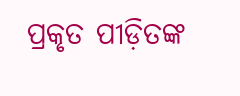ପ୍ରକୃତ ପୀଡ଼ିତଙ୍କ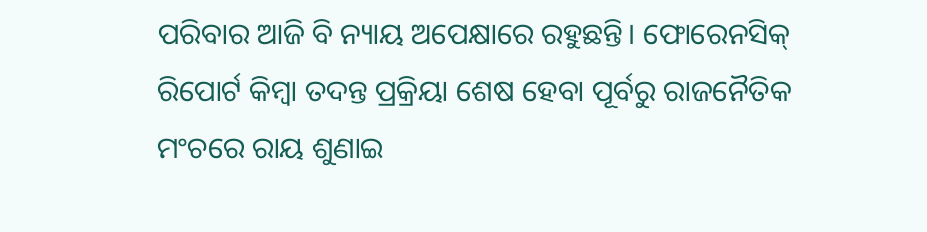ପରିବାର ଆଜି ବି ନ୍ୟାୟ ଅପେକ୍ଷାରେ ରହୁଛନ୍ତି। ଫୋରେନସିକ୍ ରିପୋର୍ଟ କିମ୍ବା ତଦନ୍ତ ପ୍ରକ୍ରିୟା ଶେଷ ହେବା ପୂର୍ବରୁ ରାଜନୈତିକ ମଂଚରେ ରାୟ ଶୁଣାଇ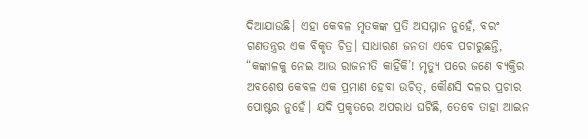ଦିଆଯାଉଛି। ଏହା କେବଳ ମୃତକଙ୍କ ପ୍ରତି ଅସମ୍ମାନ ନୁହେଁ, ବରଂ ଗଣତନ୍ତ୍ରର ଏକ ବିକୃତ ଚିତ୍ର। ସାଧାରଣ ଜନତା ଏବେ ପଚାରୁଛନ୍ତି, “କଙ୍କାଳକୁ ନେଇ ଆଉ ରାଜନୀତି କାହିଁକି’! ମୃତ୍ୟୁ ପରେ ଜଣେ ବ୍ୟକ୍ତିର ଅବଶେଷ କେବଳ ଏକ ପ୍ରମାଣ ହେବା ଉଚିତ୍, କୌଣସି ଦଳର ପ୍ରଚାର ପୋଷ୍ଟର ନୁହେଁ। ଯଦି ପ୍ରକୃତରେ ଅପରାଧ ଘଟିଛି, ତେବେ ତାହା ଆଇନ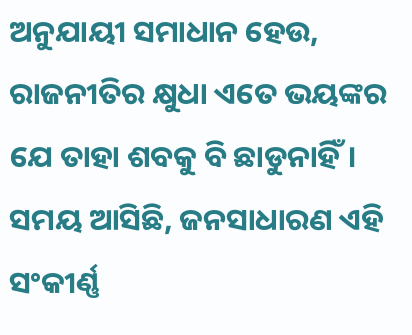ଅନୁଯାୟୀ ସମାଧାନ ହେଉ, ରାଜନୀତିର କ୍ଷୁଧା ଏତେ ଭୟଙ୍କର ଯେ ତାହା ଶବକୁ ବି ଛାଡୁନାହିଁ। ସମୟ ଆସିଛି, ଜନସାଧାରଣ ଏହି ସଂକୀର୍ଣ୍ଣ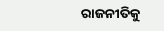ରାଜନୀତିକୁ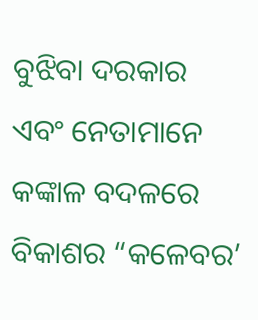ବୁଝିବା ଦରକାର ଏବଂ ନେତାମାନେ କଙ୍କାଳ ବଦଳରେ ବିକାଶର “କଳେବର’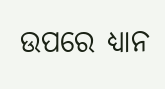ଉପରେ ଧ୍ୟାନ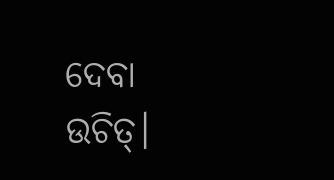ଦେବା ଉଚିତ୍।